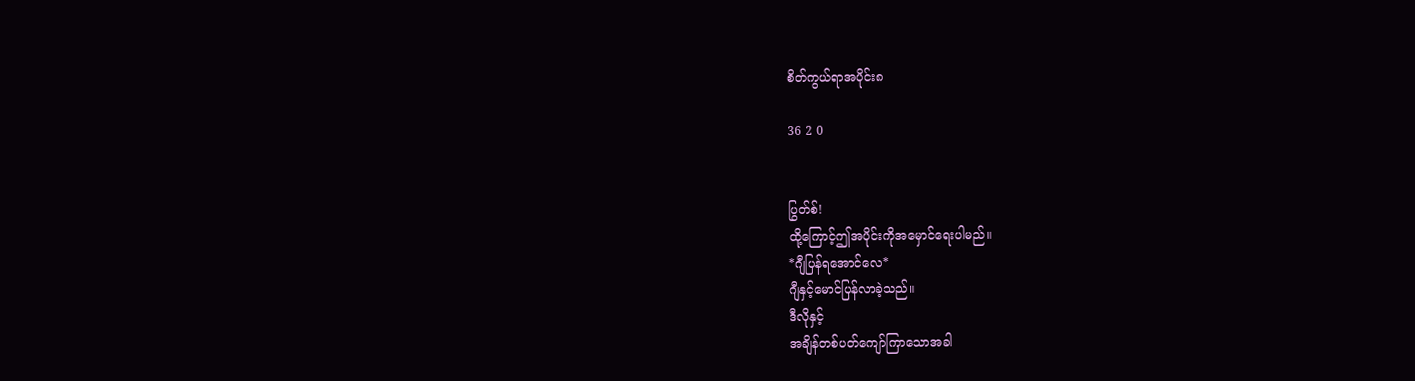စိတ်ကွယ်ရာအပိုင်း၈

36 2 0


ပြွတ်စ်!
ထို့ကြောင့်ဤအပိုင်းကိုအမှောင်ရေးပါမည်။
*ဂျီပြန်ရအောင်လေ*
ဂျီနှင့်မောင်ပြန်လာခဲ့သည်။
ဒီလိုနှင့်
အချိန်တစ်ပတ်ကျော်ကြာသောအခါ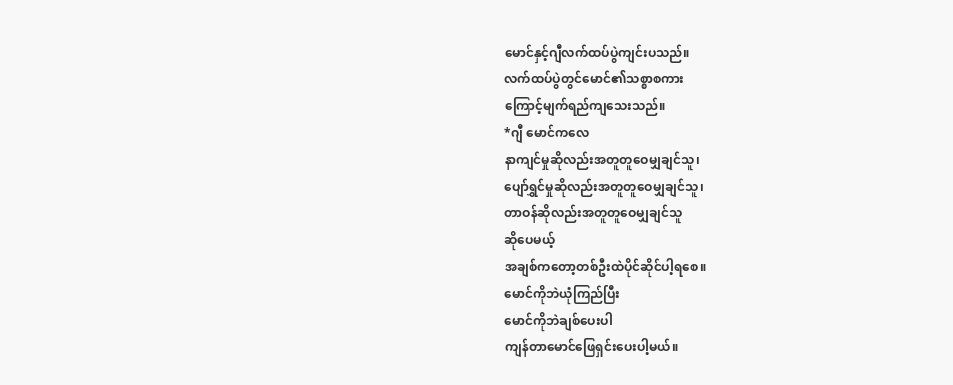မောင်နှင့်ဂျီလက်ထပ်ပွဲကျင်းပသည်။
လက်ထပ်ပွဲတွင်မောင်၏သစ္စာစကား
ကြောင့်မျက်ရည်ကျသေးသည်။
*ဂျီ မောင်ကလေ
နာကျင်မှုဆိုလည်းအတူတူဝေမျှချင်သူ၊
ပျော်ရွှင်မှုဆိုလည်းအတူတူဝေမျှချင်သူ၊
တာဝန်ဆိုလည်းအတူတူဝေမျှချင်သူ
ဆိုပေမယ့်
အချစ်ကတော့တစ်ဦးထဲပိုင်ဆိုင်ပါ့ရစေ။
မောင်ကိုဘဲယုံကြည်ပြီး
မောင်ကိုဘဲချစ်ပေးပါ
ကျန်တာမောင်ဖြေရှင်းပေးပါ့မယ်။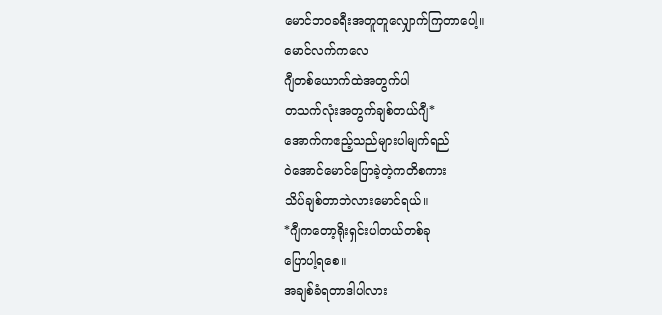မောင်ဘဝခရီးအတူတူလျှောက်ကြတာပေါ့။
မောင်လက်ကလေ
ဂျီတစ်ယောက်ထဲအတွက်ပါ
တသက်လုံးအတွက်ချစ်တယ်ဂျီ*
အောက်ကဧည့်သည်များပါမျက်ရည်
ဝဲအောင်မောင်ပြောခဲ့တဲ့ကတိစကား
သိပ်ချစ်တာဘဲလားမောင်ရယ်။
*ဂျီကတော့ရိုးရှင်းပါတယ်တစ်ခု
ပြောပါ့ရစေ။
အချစ်ခံရတာဒါပါလား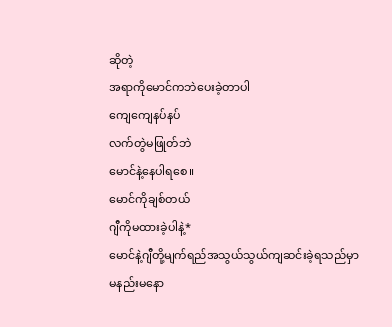ဆိုတဲ့
အရာကိုမောင်ကဘဲပေးခဲ့တာပါ
ကျေကျေနပ်နပ်
လက်တွဲမဖြုတ်ဘဲ
မောင်နဲ့နေပါရစေ။
မောင်ကိုချစ်တယ်
ဂျီကိုမထားခဲ့ပါနဲ့*
မောင်နဲ့ဂျီတို့မျက်ရည်အသွယ်သွယ်ကျဆင်းခဲ့ရသည်မှာမနည်းမနော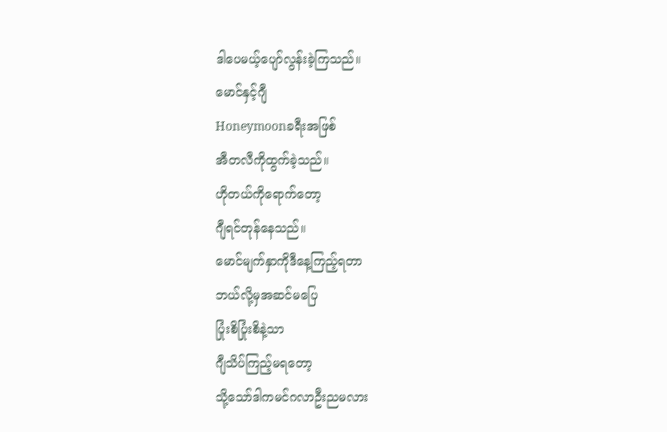ဒါပေမယ့်ပျော်လွန်းခဲ့ကြသည်။
မောင်နှင့်ဂျီ
Honeymoonခရီးအဖြစ်
အီတလီကိုထွက်ခဲ့သည်။
ဟိုတယ်ကိုရောက်တော့
ဂျီရင်တုန်နေသည်။
မောင်မျက်နှာကိုဒီနေ့ကြည့်ရတာ
ဘယ်လို့မှအဆင်မပြေ
ပြုံးစိပြုံးစိနဲ့သာ
ဂျီသိပ်ကြည့်မရတော့
သို့သော်ဒါကမင်ဂလာဦးညမလား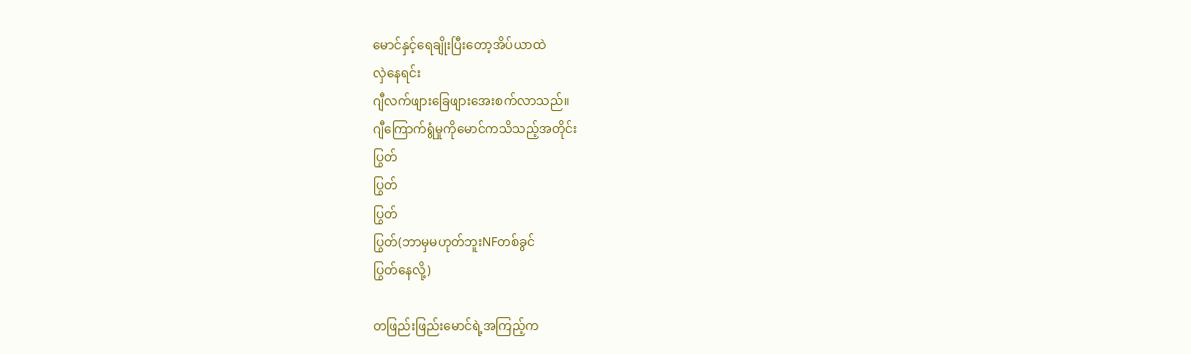မောင်နှင့်ရေချိုးပြီးတော့အိပ်ယာထဲ
လှဲနေရင်း
ဂျီလက်ဖျား‌ခြေဖျားအေးစက်လာသည်။
ဂျီကြောက်ရွံမှုကိုမောင်ကသိသည့်အတိုင်း
ပြွတ်
ပြွတ်
ပြွတ်
ပြွတ်(ဘာမှမဟုတ်ဘူးNFတစ်ခွင်
ပြွတ်နေလို့)

တဖြည်းဖြည်းမောင်ရဲ့အကြည့်က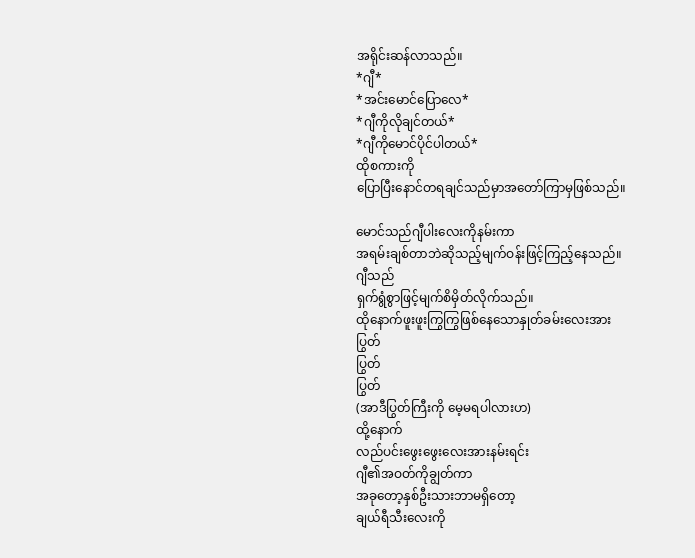အရိုင်းဆန်လာသည်။
*ဂျီ*
*အင်းမောင်ပြောလေ*
*ဂျီကိုလိုချင်တယ်*
*ဂျီကိုမောင်ပိုင်ပါတယ်*
ထိုစကားကို
ပြောပြီးနောင်တရချင်သည်မှာအတော်ကြာမှဖြစ်သည်။

မောင်သည်ဂျီပါးလေးကိုနမ်းကာ
အရမ်းချစ်တာဘဲဆိုသည့်မျက်ဝန်းဖြင့်ကြည့်နေသည်။
ဂျီသည်
ရှက်ရွံစွာဖြင့်မျက်စိမှိတ်လိုက်သည်။
ထိုနောက်ဖူးဖူးကြွကြွဖြစ်နေသောနှုတ်ခမ်းလေးအား
ပြွတ်
ပြွတ်
ပြွတ်
(အာဒီပြွတ်ကြီးကို မေ့မရပါလားဟ)
ထို့နောက်
လည်ပင်းဖွေးဖွေးလေးအားနမ်းရင်း
ဂျီ၏အဝတ်ကိုချွတ်ကာ
အခုတော့နှစ်ဦးသားဘာမရှိတော့
ချယ်ရီသီးလေးကို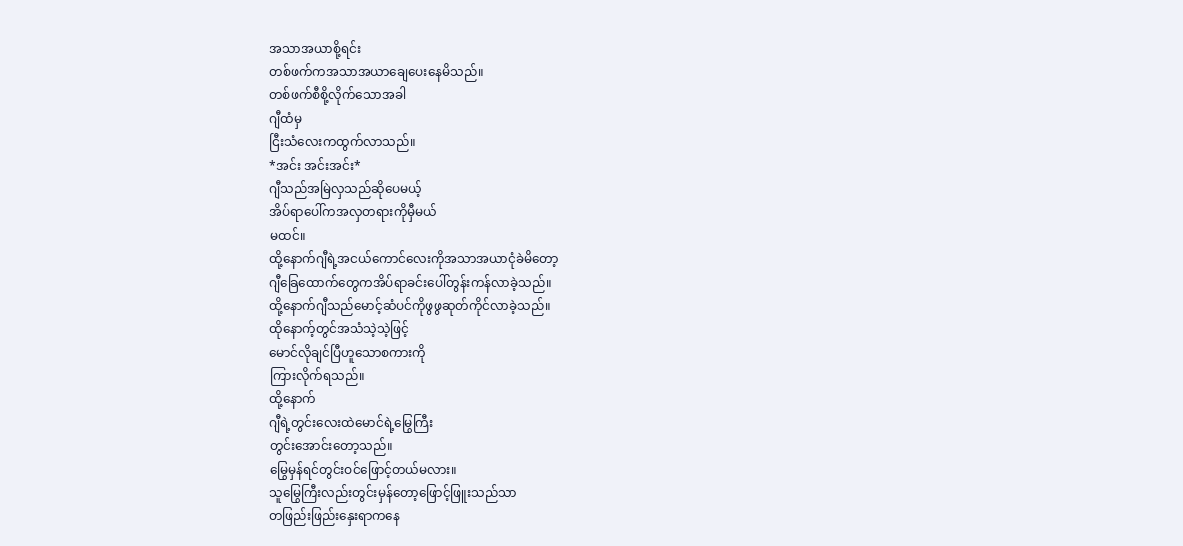အသာအယာစို့ရင်း
တစ်ဖက်ကအသာအယာချေပေးနေမိသည်။
တစ်ဖက်စီစို့လိုက်သောအခါ
ဂျီထံမှ
ငြီးသံလေးကထွက်လာသည်။
*အင်း အင်းအင်း*
ဂျီသည်အမြဲလှသည်ဆိုပေမယ့်
အိပ်ရာပေါ်ကအလှတရားကိုမှီမယ်
မထင်။
ထို့နောက်ဂျီရဲ့အငယ်ကောင်လေးကိုအသာအယာငုံခဲမိတော့
ဂျီခြေထောက်တွေကအိပ်ရာခင်းပေါ်တွန်းကန်လာခဲ့သည်။
ထို့နောက်ဂျီသည်မောင့်ဆံပင်ကိုဖွဖွဆုတ်ကိုင်လာခဲ့သည်။
ထိုနောက့်တွင်အသံသဲ့သဲ့ဖြင့်
မောင်လိုချင်ပြီဟူသောစကားကို
ကြားလိုက်ရသည်။
ထို့နောက်
ဂျီရဲ့တွင်းလေးထဲမောင်ရဲ့မြွေကြီး
တွင်းအောင်းတော့သည်။
မြွေမှန်ရင်တွင်းဝင်ဖြောင့်တယ်မလား။
သူမြွေကြီးလည်းတွင်းမှန်တော့ဖြောင့်ဖြူးသည်သာ
တဖြည်းဖြည်းနှေးရာကနေ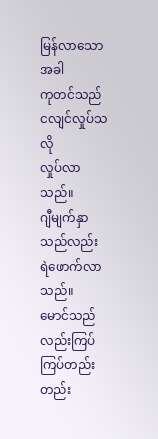မြန်လာသောအခါ
ကုတင်သည်ငလျင်လှုပ်သလို
လှုပ်လာသည်။
ဂျီမျက်နှာသည်လည်း
ရဲဖောက်လာသည်။
မောင်သည်လည်းကြပ်ကြပ်တည်းတည်း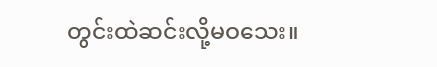တွင်းထဲဆင်းလို့မဝသေး။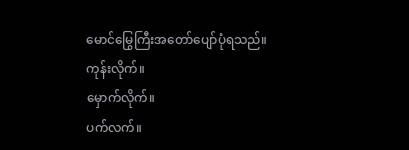မောင်မြွေကြီးအတော်ပျော်ပုံရသည်။
ကုန်းလိုက်။
မှောက်လိုက်။
ပက်လက်။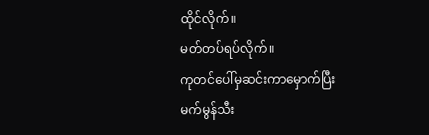ထိုင်လိုက်။
မတ်တပ်ရပ်လိုက်။
ကုတင်ပေါ်မှဆင်းကာမှောက်ပြီး
မက်မွန်သီး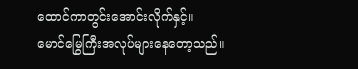ထောင်ကာတွင်းအောင်းလိုက်နှင့်။
မောင်မြွေကြီးအလုပ်များနေတော့သည်။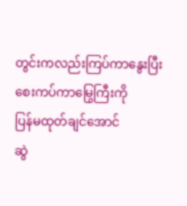တွင်းကလည်းကြပ်ကာနွေးပြီး
စေးကပ်ကာမြွေကြီးကို
ပြန်မထုတ်ချင်အောင်
ဆွဲ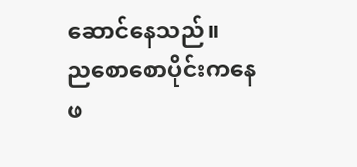ဆောင်နေသည်။
ညစောစောပိုင်းကနေ
ဖ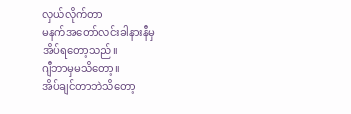လှယ်လိုက်တာ
မနက်အတော်လင်းခါနားနီမှ
အိပ်ရတော့သည်။
ဂျီဘာမှမသိတော့။
အိပ်ချင်တာဘဲသိတော့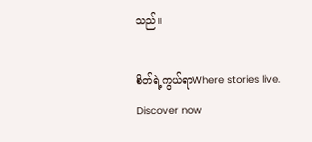သည်။

စိတ်ရဲ့ကွယ်ရာWhere stories live. Discover now